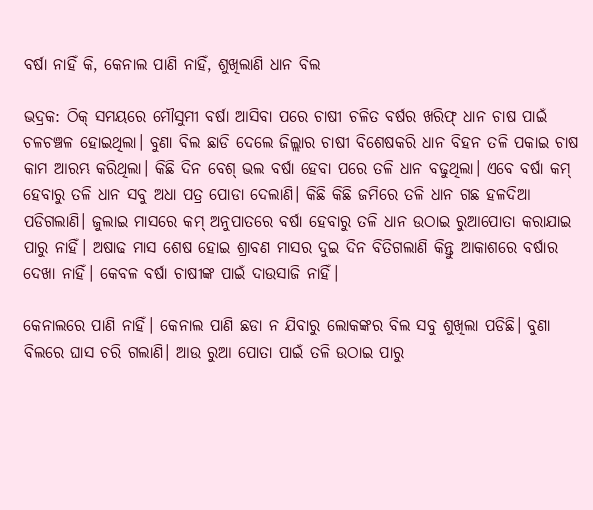ବର୍ଷା ନାହିଁ କି, କେନାଲ ପାଣି ନାହିଁ, ଶୁଖିଲାଣି ଧାନ ବିଲ

ଭଦ୍ରକ: ଠିକ୍‌ ସମୟରେ ମୌସୁମୀ ବର୍ଷା ଆସିବା ପରେ ଚାଷୀ ଚଳିତ ବର୍ଷର ଖରିଫ୍‌ ଧାନ ଚାଷ ପାଇଁ ଚଳଚଞ୍ଚଳ ହୋଇଥିଲା। ବୁଣା ବିଲ ଛାଡି ଦେଲେ ଜିଲ୍ଲାର ଚାଷୀ ବିଶେଷକରି ଧାନ ବିହନ ତଳି ପକାଇ ଚାଷ କାମ ଆରମ୍ଭ କରିଥିଲା। କିଛି ଦିନ ବେଶ୍‌ ଭଲ ବର୍ଷା ହେବା ପରେ ତଳି ଧାନ ବଢୁଥିଲା। ଏବେ ବର୍ଷା କମ୍‌ ହେବାରୁ ତଳି ଧାନ ସବୁ ଅଧା ପତ୍ର ପୋଡା ଦେଲାଣି। କିଛି କିଛି ଜମିରେ ତଳି ଧାନ ଗଛ ହଳଦିଆ ପଡିଗଲାଣି। ଜୁଲାଇ ମାସରେ କମ୍‌ ଅନୁପାତରେ ବର୍ଷା ହେବାରୁ ତଳି ଧାନ ଉଠାଇ ରୁଆପୋତା କରାଯାଇ ପାରୁ ନାହିଁ। ଅଷାଢ ମାସ ଶେଷ ହୋଇ ଶ୍ରାବଣ ମାସର ଦୁଇ ଦିନ ବିତିଗଲାଣି କିନ୍ତୁ ଆକାଶରେ ବର୍ଷାର ଦେଖା ନାହିଁ। କେବଳ ବର୍ଷା ଚାଷୀଙ୍କ ପାଇଁ ଦାଉସାଜି ନାହିଁ।

କେନାଲରେ ପାଣି ନାହିଁ। କେନାଲ ପାଣି ଛଡା ନ ଯିବାରୁ ଲୋକଙ୍କର ବିଲ ସବୁ ଶୁଖିଲା ପଡିଛି। ବୁଣା ବିଲରେ ଘାସ ଚରି ଗଲାଣି। ଆଉ ରୁଆ ପୋତା ପାଇଁ ତଳି ଉଠାଇ ପାରୁ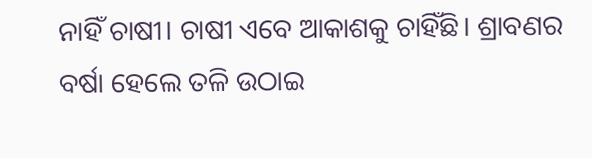ନାହିଁ ଚାଷୀ। ଚାଷୀ ଏବେ ଆକାଶକୁ ଚାହିଁଛି। ଶ୍ରାବଣର ବର୍ଷା ହେଲେ ତଳି ଉଠାଇ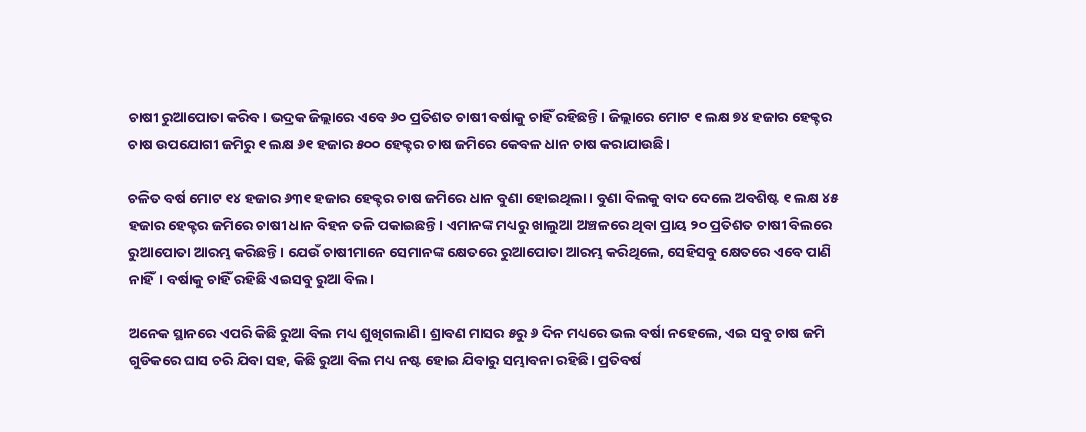ଚାଷୀ ରୁଆପୋତା କରିବ। ଭଦ୍ରକ ଜିଲ୍ଲାରେ ଏବେ ୬୦ ପ୍ରତିଶତ ଚାଷୀ ବର୍ଷାକୁ ଚାହିଁ ରହିଛନ୍ତି। ଜିଲ୍ଲାରେ ମୋଟ ୧ ଲକ୍ଷ ୭୪ ହଜାର ହେକ୍ଟର ଚାଷ ଉପଯୋଗୀ ଜମିରୁ ୧ ଲକ୍ଷ ୬୧ ହଜାର ୫୦୦ ହେକ୍ଟର ଚାଷ ଜମିରେ କେବଳ ଧାନ ଚାଷ କରାଯାଉଛି।

ଚଳିତ ବର୍ଷ ମୋଟ ୧୪ ହଜାର ୬୩୧ ହଜାର ହେକ୍ଟର ଚାଷ ଜମିରେ ଧାନ ବୁଣା ହୋଇଥିଲା। ବୁଣା ବିଲକୁ ବାଦ ଦେଲେ ଅବଶିଷ୍ଟ ୧ ଲକ୍ଷ ୪୫ ହଜାର ହେକ୍ଟର ଜମିରେ ଚାଷୀ ଧାନ ବିହନ ତଳି ପକାଇଛନ୍ତି। ଏମାନଙ୍କ ମଧ୍ୟରୁ ଖାଲୁଆ ଅଞ୍ଚଳରେ ଥିବା ପ୍ରାୟ ୨୦ ପ୍ରତିଶତ ଚାଷୀ ବିଲରେ ରୁଆପୋତା ଆରମ୍ଭ କରିଛନ୍ତି। ଯେଉଁ ଚାଷୀମାନେ ସେମାନଙ୍କ କ୍ଷେତରେ ରୁଆପୋତା ଆରମ୍ଭ କରିଥିଲେ, ସେହିସବୁ କ୍ଷେତରେ ଏବେ ପାଣି ନାହିଁ। ବର୍ଷାକୁ ଚାହିଁ ରହିଛି ଏଇସବୁ ରୁଆ ବିଲ।

ଅନେକ ସ୍ଥାନରେ ଏପରି କିଛି ରୁଆ ବିଲ ମଧ୍ୟ ଶୁଖିଗଲାଣି। ଶ୍ରାବଣ ମାସର ୫ରୁ ୬ ଦିନ ମଧ୍ୟରେ ଭଲ ବର୍ଷା ନହେଲେ, ଏଇ ସବୁ ଚାଷ ଜମି ଗୁଡିକରେ ଘାସ ଚରି ଯିବା ସହ, କିଛି ରୁଆ ବିଲ ମଧ୍ୟ ନଷ୍ଟ ହୋଇ ଯିବାରୁ ସମ୍ଭାବନା ରହିଛି। ପ୍ରତିବର୍ଷ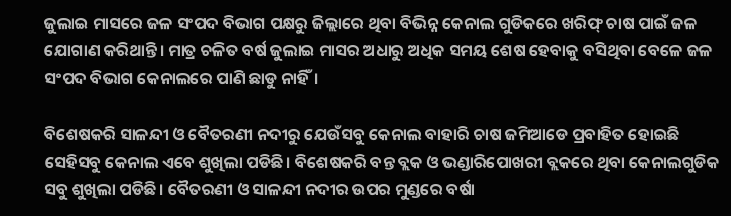ଜୁଲାଇ ମାସରେ ଜଳ ସଂପଦ ବିଭାଗ ପକ୍ଷରୁ ଜିଲ୍ଲାରେ ଥିବା ବିଭିନ୍ନ କେନାଲ ଗୁଡିକରେ ଖରିଫ୍‌ ଚାଷ ପାଇଁ ଜଳ ଯୋଗାଣ କରିଥାନ୍ତି। ମାତ୍ର ଚଳିତ ବର୍ଷ ଜୁଲାଇ ମାସର ଅଧାରୁ ଅଧିକ ସମୟ ଶେଷ ହେବାକୁ ବସିଥିବା ବେଳେ ଜଳ ସଂପଦ ବିଭାଗ କେନାଲରେ ପାଣି ଛାଡୁ ନାହିଁ।

ବିଶେଷକରି ସାଳନ୍ଦୀ ଓ ବୈତରଣୀ ନଦୀରୁ ଯେଉଁସବୁ କେନାଲ ବାହାରି ଚାଷ ଜମିଆଡେ ପ୍ରବାହିତ ହୋଇଛି ସେହିସବୁ କେନାଲ ଏବେ ଶୁଖିଲା ପଡିଛି। ବିଶେଷକରି ବନ୍ତ ବ୍ଲକ ଓ ଭଣ୍ଡାରିପୋଖରୀ ବ୍ଲକରେ ଥିବା କେନାଲଗୁଡିକ ସବୁ ଶୁଖିଲା ପଡିଛି। ବୈତରଣୀ ଓ ସାଳନ୍ଦୀ ନଦୀର ଉପର ମୁଣ୍ଡରେ ବର୍ଷା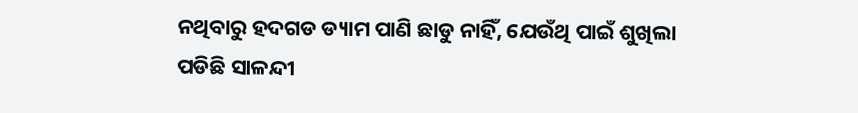ନଥିବାରୁ ହଦଗଡ ଡ୍ୟାମ ପାଣି ଛାଡୁ ନାହିଁ, ଯେଉଁଥି ପାଇଁ ଶୁଖିଲା ପଡିଛି ସାଳନ୍ଦୀ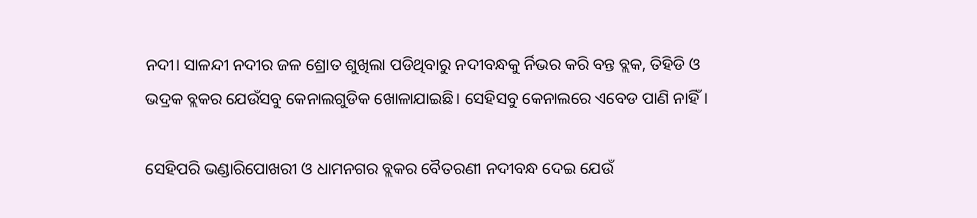ନଦୀ। ସାଳନ୍ଦୀ ନଦୀର ଜଳ ଶ୍ରୋତ ଶୁଖିଲା ପଡିଥିବାରୁ ନଦୀବନ୍ଧକୁ ର୍ନିଭର କରି ବନ୍ତ ବ୍ଲକ, ତିହିଡି ଓ ଭଦ୍ରକ ବ୍ଲକର ଯେଉଁସବୁ କେନାଲଗୁଡିକ ଖୋଳାଯାଇଛି। ସେହିସବୁ କେନାଲରେ ଏବେଡ ପାଣି ନାହିଁ।

ସେହିପରି ଭଣ୍ଡାରିପୋଖରୀ ଓ ଧାମନଗର ବ୍ଲକର ବୈତରଣୀ ନଦୀବନ୍ଧ ଦେଇ ଯେଉଁ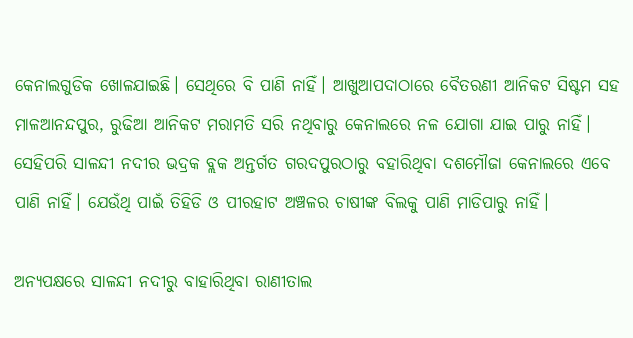କେନାଲଗୁଡିକ ଖୋଳଯାଇଛି। ସେଥିରେ ବି ପାଣି ନାହିଁ। ଆଖୁଆପଦାଠାରେ ବୈତରଣୀ ଆନିକଟ ସିଷ୍ଟମ ସହ ମାଳଆନନ୍ଦପୁର, ରୁଢିଆ ଆନିକଟ ମରାମତି ସରି ନଥିବାରୁ କେନାଲରେ ନଳ ଯୋଗା ଯାଇ ପାରୁ ନାହିଁ। ସେହିପରି ସାଳନ୍ଦୀ ନଦୀର ଭଦ୍ରକ ବ୍ଲକ ଅନ୍ତର୍ଗତ ଗରଦପୁରଠାରୁ ବହାରିଥିବା ଦଶମୌଜା କେନାଲରେ ଏବେ ପାଣି ନାହିଁ। ଯେଉଁଥି ପାଇଁ ତିହିଡି ଓ ପୀରହାଟ ଅଞ୍ଚଳର ଚାଷୀଙ୍କ ବିଲକୁ ପାଣି ମାଡିପାରୁ ନାହିଁ।

ଅନ୍ୟପକ୍ଷରେ ସାଳନ୍ଦୀ ନଦୀରୁ ବାହାରିଥିବା ରାଣୀତାଲ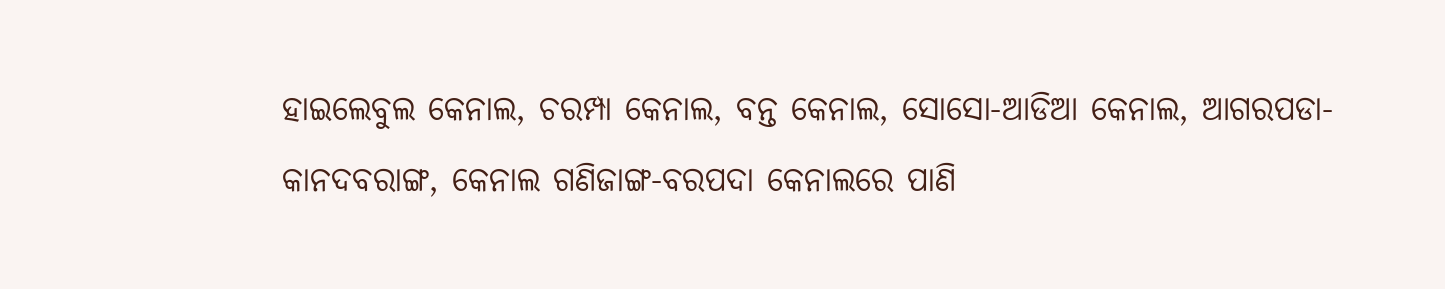ହାଇଲେବୁଲ କେନାଲ, ଚରମ୍ପା କେନାଲ, ବନ୍ତ କେନାଲ, ସୋସୋ-ଆଡିଆ କେନାଲ, ଆଗରପଡା- କାନଦବରାଙ୍ଗ, କେନାଲ ଗଣିଜାଙ୍ଗ-ବରପଦା କେନାଲରେ ପାଣି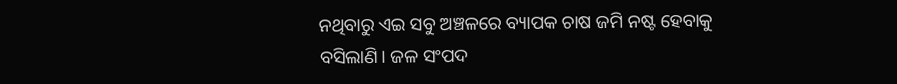ନଥିବାରୁ ଏଇ ସବୁ ଅଞ୍ଚଳରେ ବ୍ୟାପକ ଚାଷ ଜମି ନଷ୍ଟ ହେବାକୁ ବସିଲାଣି। ଜଳ ସଂପଦ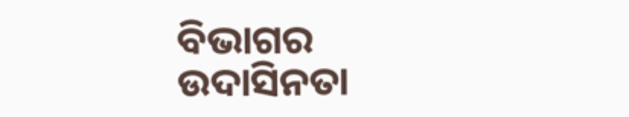ବିଭାଗର ଉଦାସିନତା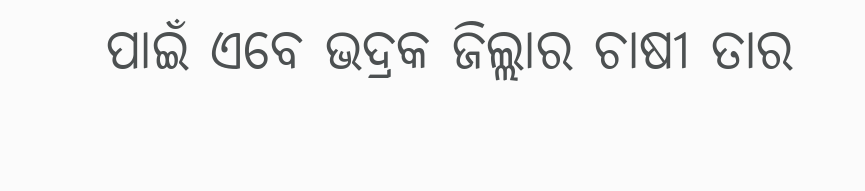ପାଇଁ ଏବେ ଭଦ୍ରକ ଜିଲ୍ଲାର ଚାଷୀ ତାର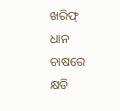ଖରିଫ୍‌ ଧାନ ଚାଷରେ କ୍ଷତି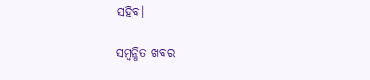ସହିବ।

ସମ୍ବନ୍ଧିତ ଖବର